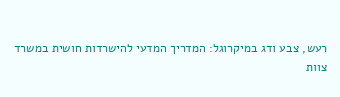רעש, צבע ודג במיקרוגל: המדריך המדעי להישרדות חושית במשרד
צוות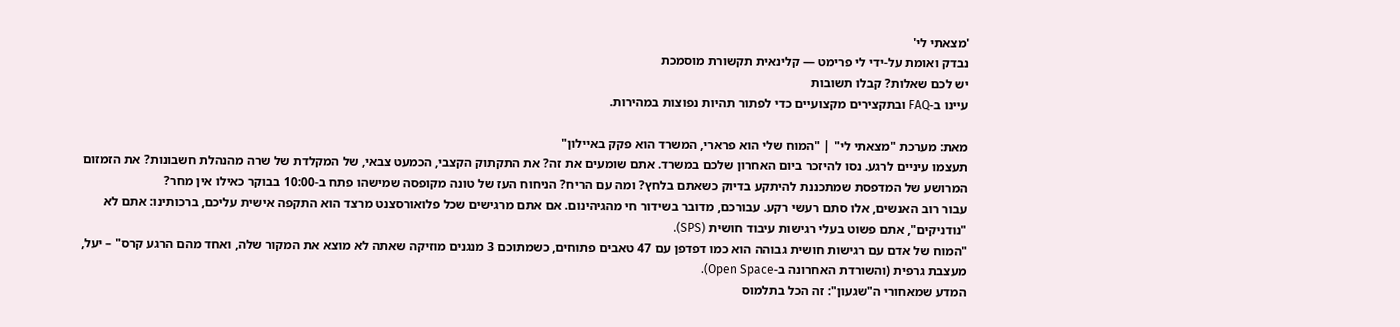'מצאתי לי'
נבדק ואומת על-ידי לי פרימט — קלינאית תקשורת מוסמכת
יש לכם שאלות? קבלו תשובות
עיינו ב-FAQ ובתקצירים מקצועיים כדי לפתור תהיות נפוצות במהירות.

מאת: מערכת "מצאתי לי" | "המוח שלי הוא פרארי, המשרד הוא פקק באיילון"
תעצמו עיניים לרגע. נסו להיזכר ביום האחרון שלכם במשרד. אתם שומעים את זה? את התקתוק הקצבי, הכמעט צבאי, של המקלדת של שרה מהנהלת חשבונות? את הזמזום המרושע של המדפסת שמתכננת להיתקע בדיוק כשאתם בלחץ? ומה עם הריח? הניחוח העז של טונה מקופסה שמישהו פתח ב-10:00 בבוקר כאילו אין מחר?
עבור רוב האנשים, אלו סתם רעשי רקע. עבורכם, מדובר בשידור חי מהגיהינום. אם אתם מרגישים שכל פלואורסצנט מרצד הוא התקפה אישית עליכם, ברכותינו: אתם לא "נודניקים", אתם פשוט בעלי רגישות עיבוד חושית (SPS).
"המוח של אדם עם רגישות חושית גבוהה הוא כמו דפדפן עם 47 טאבים פתוחים, כשמתוכם 3 מנגנים מוזיקה שאתה לא מוצא את המקור שלה, ואחד מהם הרגע קרס" – יעל, מעצבת גרפית (והשורדת האחרונה ב-Open Space).
המדע שמאחורי ה"שגעון": זה הכל בתלמוס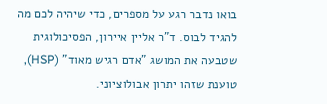בואו נדבר רגע על מספרים, כדי שיהיה לכם מה להגיד לבוס. ד"ר אליין איירון, הפסיכולוגית שטבעה את המושג "אדם רגיש מאוד" (HSP), טוענת שזהו יתרון אבולוציוני.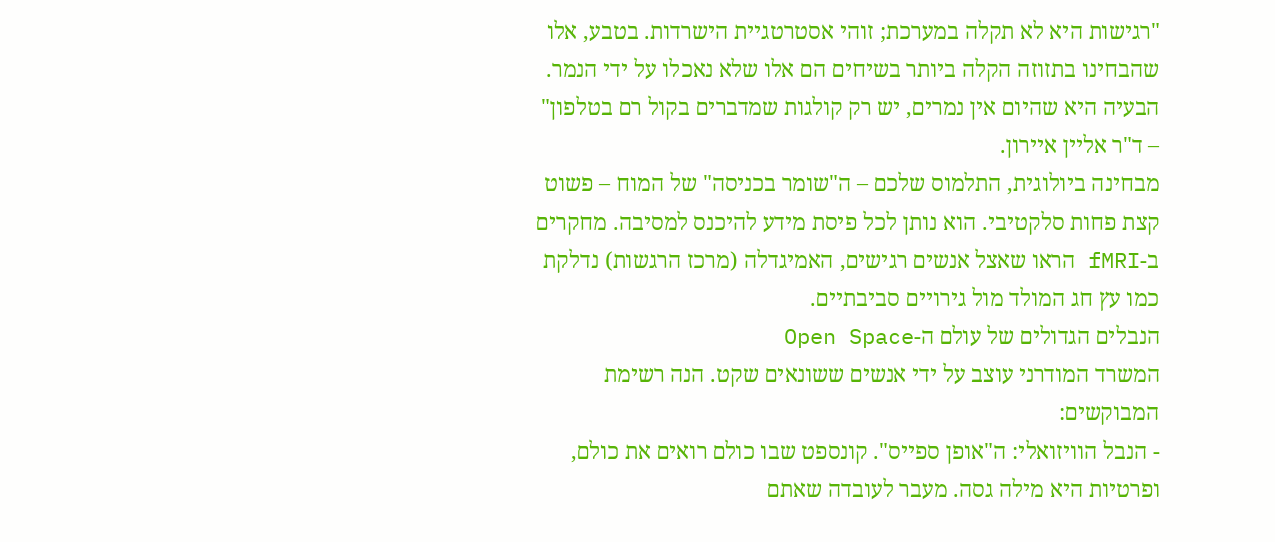"רגישות היא לא תקלה במערכת; זוהי אסטרטגיית הישרדות. בטבע, אלו שהבחינו בתזוזה הקלה ביותר בשיחים הם אלו שלא נאכלו על ידי הנמר. הבעיה היא שהיום אין נמרים, יש רק קולגות שמדברים בקול רם בטלפון" – ד"ר אליין איירון.
מבחינה ביולוגית, התלמוס שלכם – ה"שומר בכניסה" של המוח – פשוט קצת פחות סלקטיבי. הוא נותן לכל פיסת מידע להיכנס למסיבה. מחקרים ב-fMRI הראו שאצל אנשים רגישים, האמיגדלה (מרכז הרגשות) נדלקת כמו עץ חג המולד מול גירויים סביבתיים.
הנבלים הגדולים של עולם ה-Open Space
המשרד המודרני עוצב על ידי אנשים ששונאים שקט. הנה רשימת המבוקשים:
- הנבל הוויזואלי: ה"אופן ספייס". קונספט שבו כולם רואים את כולם, ופרטיות היא מילה גסה. מעבר לעובדה שאתם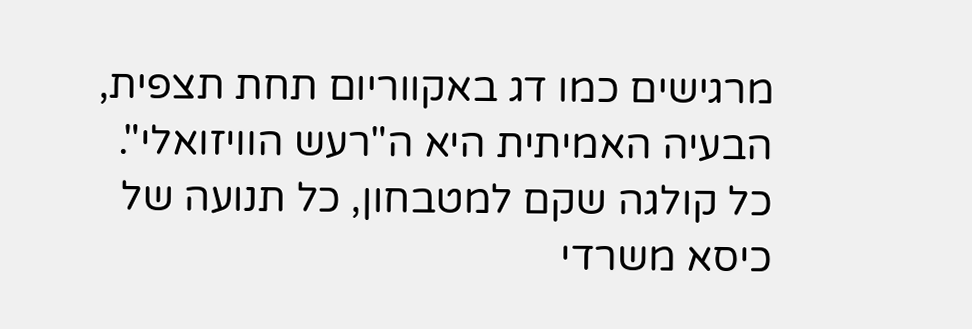מרגישים כמו דג באקווריום תחת תצפית, הבעיה האמיתית היא ה"רעש הוויזואלי". כל קולגה שקם למטבחון, כל תנועה של כיסא משרדי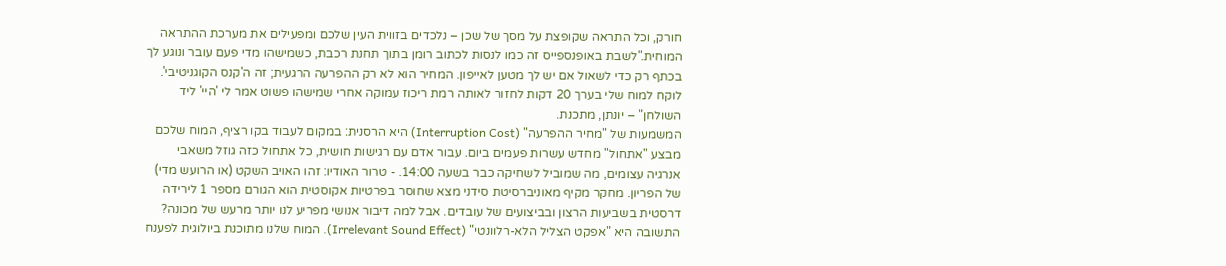חורק, וכל התראה שקופצת על מסך של שכן – נלכדים בזווית העין שלכם ומפעילים את מערכת ההתראה המוחית."לשבת באופנספייס זה כמו לנסות לכתוב רומן בתוך תחנת רכבת, כשמישהו מדי פעם עובר ונוגע לך בכתף רק כדי לשאול אם יש לך מטען לאייפון. המחיר הוא לא רק ההפרעה הרגעית; זה ה'קנס הקוגניטיבי'. לוקח למוח שלי בערך 20 דקות לחזור לאותה רמת ריכוז עמוקה אחרי שמישהו פשוט אמר לי 'היי' ליד השולחן" – יונתן, מתכנת.
המשמעות של "מחיר ההפרעה" (Interruption Cost) היא הרסנית: במקום לעבוד בקו רציף, המוח שלכם מבצע "אתחול" מחדש עשרות פעמים ביום. עבור אדם עם רגישות חושית, כל אתחול כזה גוזל משאבי אנרגיה עצומים, מה שמוביל לשחיקה כבר בשעה 14:00. - טרור האודיו: זהו האויב השקט (או הרועש מדי) של הפריון. מחקר מקיף מאוניברסיטת סידני מצא שחוסר בפרטיות אקוסטית הוא הגורם מספר 1 לירידה דרסטית בשביעות הרצון ובביצועים של עובדים. אבל למה דיבור אנושי מפריע לנו יותר מרעש של מכונה? התשובה היא "אפקט הצליל הלא-רלוונטי" (Irrelevant Sound Effect). המוח שלנו מתוכנת ביולוגית לפענח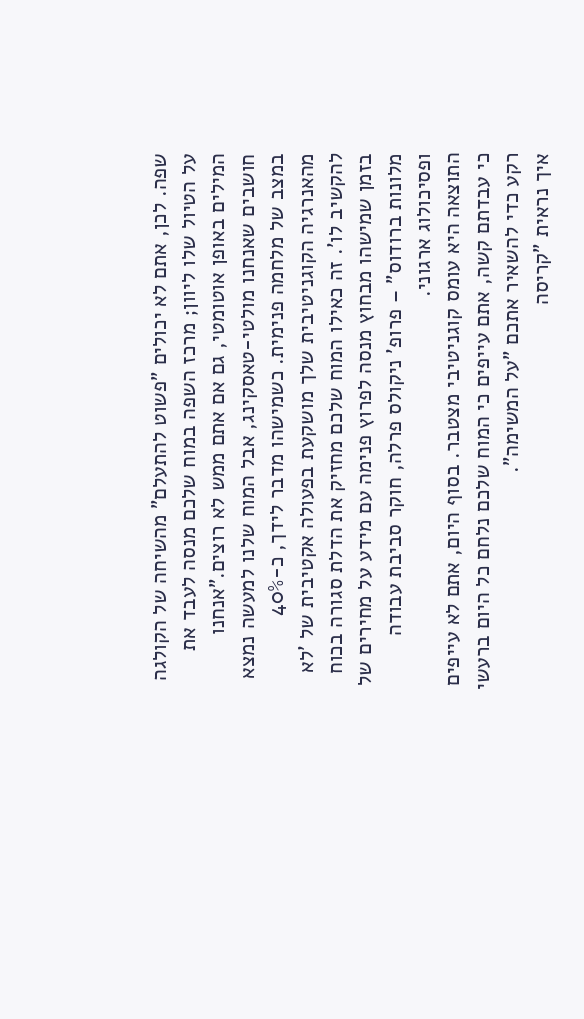שפה. לכן, אתם לא יכולים "פשוט להתעלם" מהשיחה של הקולגה על הטיול שלו ליוון; מרכז השפה במוח שלכם מנסה לעבד את המילים באופן אוטומטי, גם אם אתם ממש לא רוצים."אנחנו חושבים שאנחנו מולטי-טאסקינג, אבל המוח שלנו למעשה נמצא במצב של מלחמה פנימית. כשמישהו מדבר לידך, כ-40% מהאנרגיה הקוגניטיבית שלך מושקעת בפעולה אקטיבית של 'לא להקשיב לו'. זה כאילו המוח שלכם מחזיק את הדלת סגורה בכוח בזמן שמישהו מבחוץ מנסה לפרוץ פנימה עם מידע על מחירים של מלונות ברודוס" – פרופ' ניקולס פרלה, חוקר סביבת עבודה ופסיכולוג ארגוני.
התוצאה היא עומס קוגניטיבי מצטבר. בסוף היום, אתם לא עייפים כי עבדתם קשה, אתם עייפים כי המוח שלכם נלחם כל היום ברעשי רקע כדי להשאיר אתכם "על המשימה".
איך נראית "קריסה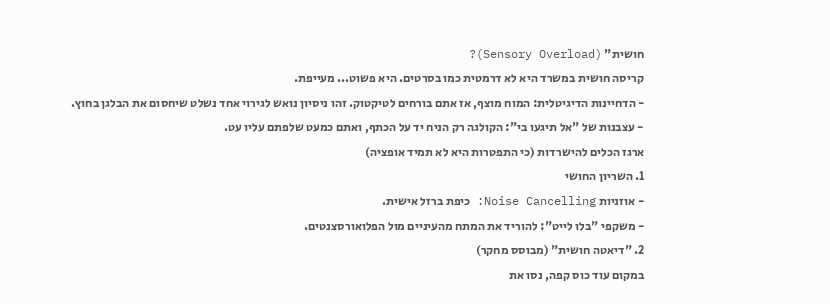חושית" (Sensory Overload)?
קריסה חושית במשרד היא לא דרמטית כמו בסרטים. היא פשוט... מעייפת.
- הדחיינות הדיגיטלית: המוח מוצף, אז אתם בורחים לטיקטוק. זהו ניסיון נואש לגירוי אחד נשלט שיחסום את הבלגן בחוץ.
- עצבנות של "אל תיגעו בי": הקולגה רק הניח יד על הכתף, ואתם כמעט שלפתם עליו עט.
ארגז הכלים להישרדות (כי התפטרות היא לא תמיד אופציה)
1. השריון החושי
- אוזניות Noise Cancelling: כיפת ברזל אישית.
- משקפי "בלו לייט": להוריד את המתח מהעיניים מול הפלואורסצנטים.
2. "דיאטה חושית" (מבוסס מחקר)
במקום עוד כוס קפה, נסו את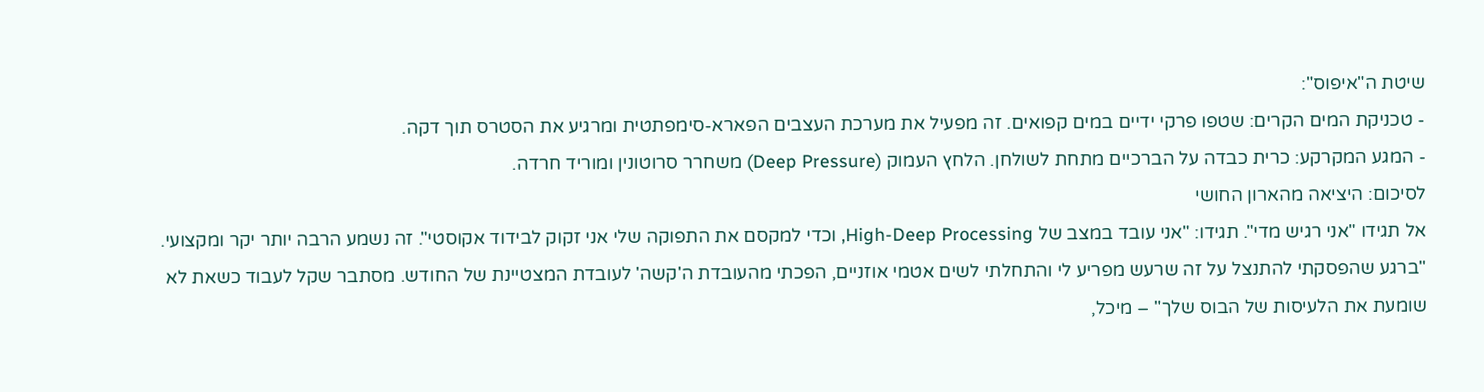שיטת ה"איפוס":
- טכניקת המים הקרים: שטפו פרקי ידיים במים קפואים. זה מפעיל את מערכת העצבים הפארא-סימפתטית ומרגיע את הסטרס תוך דקה.
- המגע המקרקע: כרית כבדה על הברכיים מתחת לשולחן. הלחץ העמוק (Deep Pressure) משחרר סרוטונין ומוריד חרדה.
לסיכום: היציאה מהארון החושי
אל תגידו "אני רגיש מדי". תגידו: "אני עובד במצב של High-Deep Processing, וכדי למקסם את התפוקה שלי אני זקוק לבידוד אקוסטי". זה נשמע הרבה יותר יקר ומקצועי.
"ברגע שהפסקתי להתנצל על זה שרעש מפריע לי והתחלתי לשים אטמי אוזניים, הפכתי מהעובדת ה'קשה' לעובדת המצטיינת של החודש. מסתבר שקל לעבוד כשאת לא שומעת את הלעיסות של הבוס שלך" – מיכל,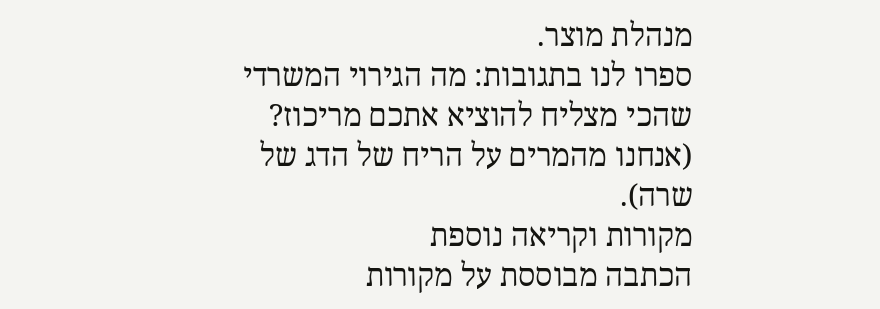מנהלת מוצר.
ספרו לנו בתגובות: מה הגירוי המשרדי שהכי מצליח להוציא אתכם מריכוז? (אנחנו מהמרים על הריח של הדג של שרה).
מקורות וקריאה נוספת
הכתבה מבוססת על מקורות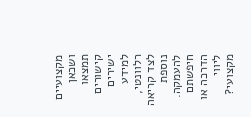מקצועיים ושכאן תמצאו קישורים ישירים למידע רלוונטי, לצד קריאה נוספת להעמקה.
חיפשתם הדרכה או ליווי מקצועי?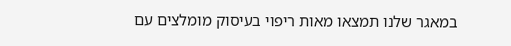במאגר שלנו תמצאו מאות ריפוי בעיסוק מומלצים עם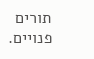תורים פנויים.